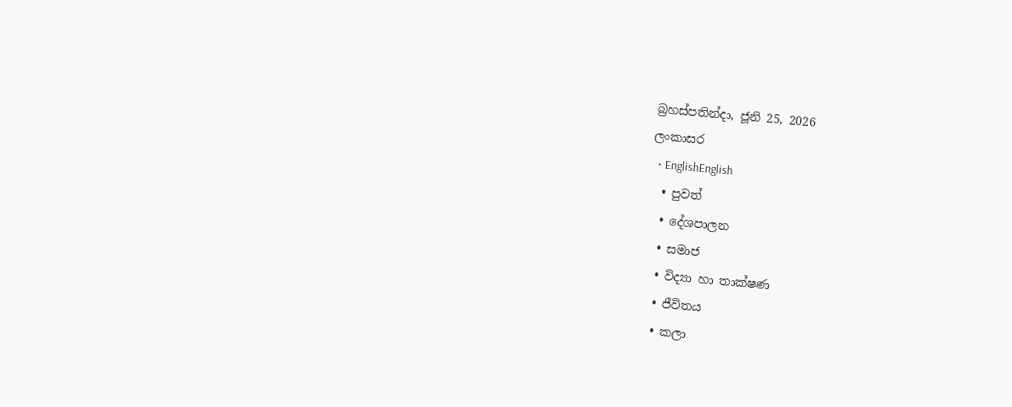බ්‍රහස්පතින්දා, ජූනි 25, 2026
ලංකාසර
  • EnglishEnglish
  • පුවත්
  • දේශපාලන
  • සමාජ
  • විද්‍යා හා තාක්ෂණ
  • ජීවිතය
  • කලා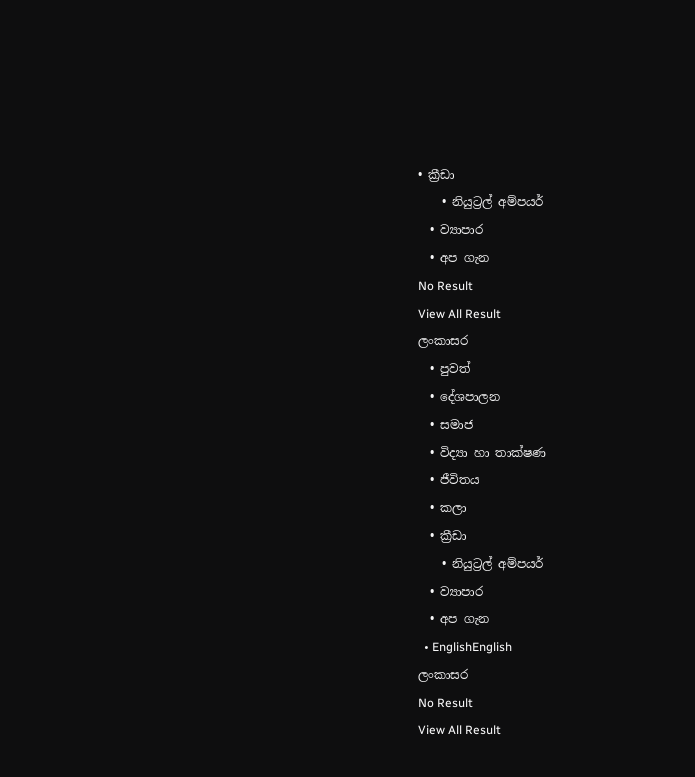• ක්‍රීඩා
    • නියුට්‍රල් අම්පයර්
  • ව්‍යාපාර
  • අප ගැන
No Result
View All Result
ලංකාසර
  • පුවත්
  • දේශපාලන
  • සමාජ
  • විද්‍යා හා තාක්ෂණ
  • ජීවිතය
  • කලා
  • ක්‍රීඩා
    • නියුට්‍රල් අම්පයර්
  • ව්‍යාපාර
  • අප ගැන
  • EnglishEnglish
ලංකාසර
No Result
View All Result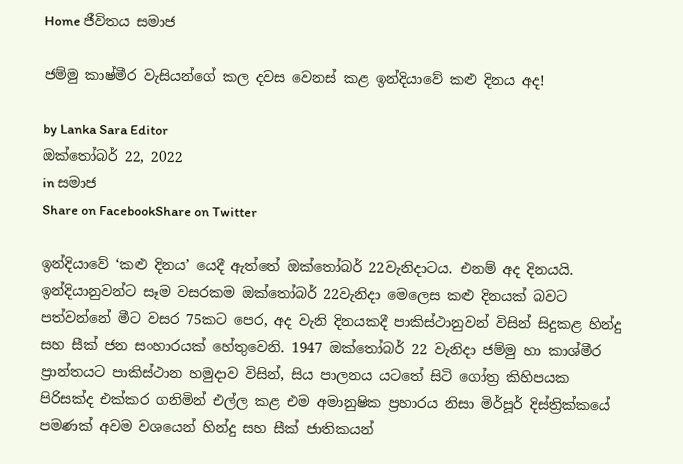Home ජීවිතය සමාජ

ජම්මු කාෂ්මීර වැසියන්ගේ කල දවස වෙනස් කළ ඉන්දියාවේ කළු දිනය අද!

by Lanka Sara Editor
ඔක්තෝබර් 22, 2022
in සමාජ
Share on FacebookShare on Twitter

ඉන්දියාවේ ‘කළු දිනය’ යෙදී ඇත්තේ ඔක්තෝබර් 22වැනිදාටය. එනම් අද දිනයයි. ඉන්දියානුවන්ට සෑම වසරකම ඔක්තෝබර් 22වැනිදා මෙලෙස කළු දිනයක් බවට පත්වන්නේ මීට වසර 75කට පෙර, අද වැනි දිනයකදී පාකිස්ථානුවන් විසින් සිදුකළ හින්දු සහ සීක්‌ ජන සංහාරයක් හේතුවෙනි. 1947 ඔක්‌තෝබර් 22 වැනිදා ජම්මු හා කාශ්මීර ප්‍රාන්තයට පාකිස්ථාන හමුදාව විසින්, සිය පාලනය යටතේ සිටි ගෝත්‍ර කිහිපයක පිරිසක්ද එක්කර ගනිමින් එල්ල කළ එම අමානුෂික ප්‍රහාරය නිසා මිර්පූර් දිස්ත්‍රික්කයේ පමණක් අවම වශයෙන් හින්දු සහ සීක් ජාතිකයන්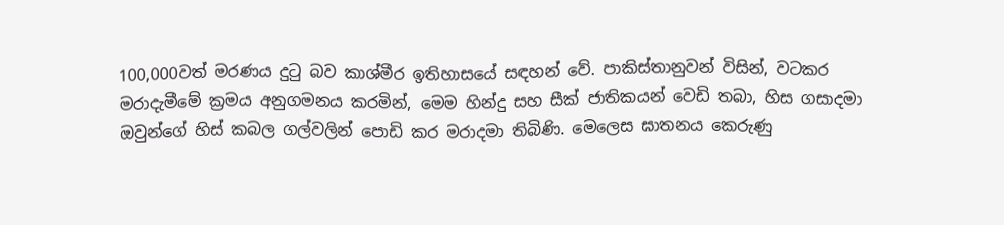100,000වත් මරණය දුටු බව කාශ්මීර ඉතිහාසයේ සඳහන් වේ. පාකිස්තානුවන් විසින්, වටකර මරාදැමීමේ ක්‍රමය අනුගමනය කරමින්, මෙම හින්දු සහ සීක් ජාතිකයන් වෙඩි තබා, හිස ගසාදමා ඔවුන්ගේ හිස් කබල ගල්වලින් පොඩි කර මරාදමා තිබිණි. මෙලෙස ඝාතනය කෙරුණු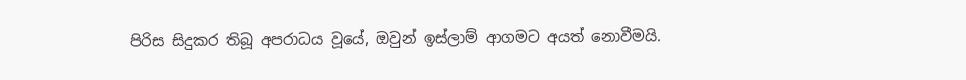පිරිස සිදුකර තිබූ අපරාධය වූයේ, ඔවුන් ඉස්ලාම් ආගමට අයත් නොවීමයි.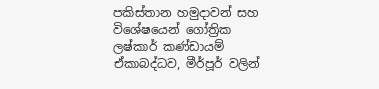පකිස්තාන හමුදාවන් සහ විශේෂයෙන් ගෝත්‍රික ලෂ්කාර් කණ්ඩායම් ඒකාබද්ධව, මීර්පූර් වලින්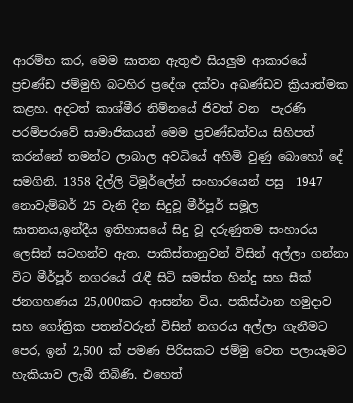ආරම්භ කර, මෙම ඝාතන ඇතුළු සියලුම ආකාරයේ ප්‍රචණ්ඩ ජම්මුහි බටහිර ප්‍රදේශ දක්වා අඛණ්ඩව ක්‍රියාත්මක කළහ. අදටත් කාශ්මීර නිම්නයේ ජිවත් වන  පැරණි පරම්පරාවේ සාමාජිකයන් මෙම ප්‍රචණ්ඩත්වය සිහිපත් කරන්නේ තමන්ට ලාබාල අවධියේ අහිමි වුණු බොහෝ දේ සමගිනි. 1358 දිල්ලි ටිමූර්ලේන් සංහාරයෙන් පසු  1947 නොවැම්බර් 25 වැනි දින සිදුවූ මීර්පූර් සමූල ඝාතනය,ඉන්දීය ඉතිහාසයේ සිදු වූ දරුණුතම සංහාරය ලෙසින් සටහන්ව ඇත. පාකිස්තානුවන් විසින් අල්ලා ගන්නා විට මීර්පූර් නගරයේ රැඳී සිටි සමස්ත හින්දු සහ සීක් ජනගහණය 25,000කට ආසන්න විය. පකිස්ථාන හමුදාව සහ ගෝත්‍රික පතන්වරුන් විසින් නගරය අල්ලා ගැනීමට පෙර, ඉන් 2,500 ක් පමණ පිරිසකට ජම්මු වෙත පලායෑමට හැකියාව ලැබී තිබිණි. එහෙත්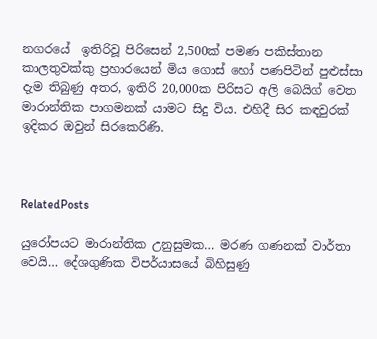නගරයේ  ඉතිරිවූ පිරිසෙන් 2,500ක් පමණ පකිස්තාන කාලතුවක්කු ප්‍රහාරයෙන් මිය ගොස් හෝ පණපිටින් පුළුස්සා දැම තිබුණු අතර, ඉතිරි 20,000ක පිරිසට අලි බෙයිග් වෙත මාරාන්තික පාගමනක් යාමට සිදු විය. එහිදී සිර කඳවුරක් ඉදිකර ඔවුන් සිරකෙරිණි.



RelatedPosts

යුරෝපයට මාරාන්තික උනුසුමක… මරණ ගණනක් වාර්තා වෙයි… දේශගුණික විපර්යාසයේ බිහිසුණු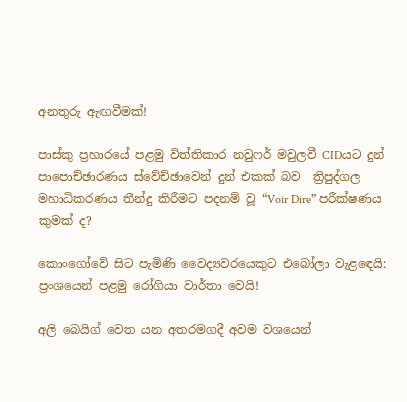අනතුරු ඇඟවීමක්!

පාස්කු ප්‍රහාරයේ පළමු විත්තිකාර නවුෆර් මවුලවී CIDයට දුන් පාපොච්ඡාරණය ස්වේච්ඡාවෙන් දුන් එකක් බව  ත්‍රිපුද්ගල මහාධිකරණය තීන්දු කිරීමට පදනම් වූ “Voir Dire” පරීක්ෂණය කුමක් ද?

කොංගෝවේ සිට පැමිණි වෛද්‍යවරයෙකුට එබෝලා වැළඳෙයි: ප්‍රංශයෙන් පළමු රෝගියා වාර්තා වෙයි!

අලි බෙයිග් වෙත යන අතරමගදී අවම වශයෙන්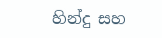හින්දු සහ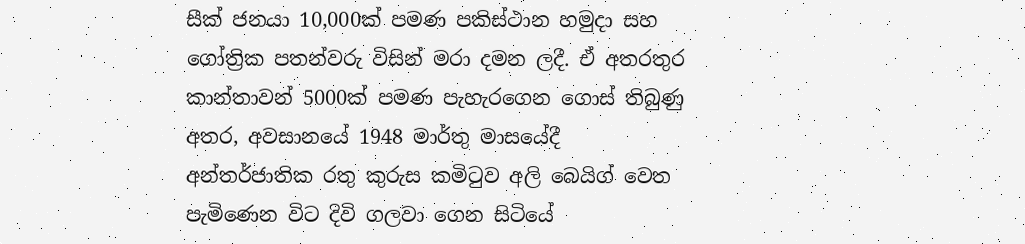සීක් ජනයා 10,000ක් පමණ පකිස්ථාන හමුදා සහ ගෝත්‍රික පතන්වරු විසින් මරා දමන ලදී. ඒ අතරතුර කාන්තාවන් 5000ක් පමණ පැහැරගෙන ගොස් තිබුණු අතර, අවසානයේ 1948 මාර්තු මාසයේදී අන්තර්ජාතික රතු කුරුස කමිටුව අලි බෙයිග් වෙත පැමිණෙන විට දිවි ගලවා ගෙන සිටියේ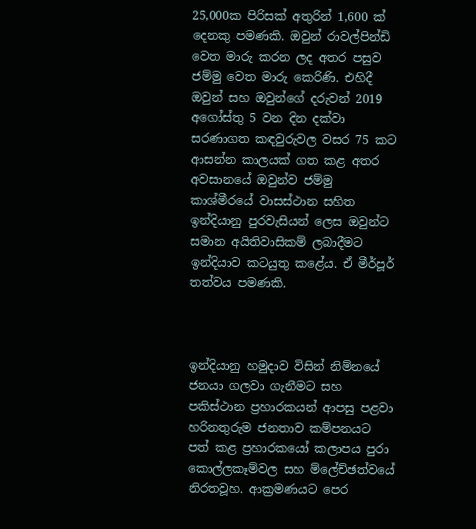25,000ක පිරිසක් අතුරින් 1,600 ක් දෙනකු පමණකි. ඔවුන් රාවල්පින්ඩි වෙත මාරු කරන ලද අතර පසුව ජම්මු වෙත මාරු කෙරිණි. එහිදී ඔවුන් සහ ඔවුන්ගේ දරුවන් 2019 අගෝස්තු 5 වන දින දක්වා සරණාගත කඳවුරුවල වසර 75 කට ආසන්න කාලයක් ගත කළ අතර අවසානයේ ඔවුන්ව ජම්මු කාශ්මීරයේ වාසස්ථාන සහිත ඉන්දියානු පුරවැසියන් ලෙස ඔවුන්ට සමාන අයිතිවාසිකම් ලබාදීමට ඉන්දියාව කටයුතු කළේය. ඒ මීර්පූර් තත්වය පමණකි.



ඉන්දියානු හමුදාව විසින් නිම්නයේ ජනයා ගලවා ගැනීමට සහ පකිස්ථාන ප්‍රහාරකයන් ආපසු පළවා හරිනතුරුම ජනතාව කම්පනයට පත් කළ ප්‍රහාරකයෝ කලාපය පුරා කොල්ලකෑම්වල සහ ම්ලේච්ඡත්වයේ නිරතවූහ. ආක්‍රමණයට පෙර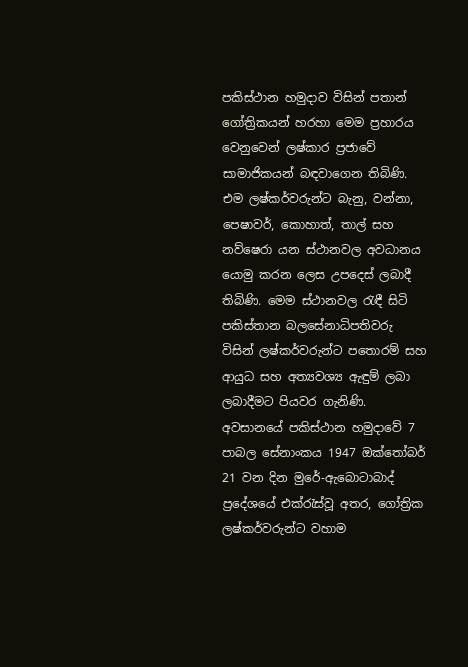පකිස්ථාන හමුදාව විසින් පතාන් ගෝත්‍රිකයන් හරහා මෙම ප්‍රහාරය වෙනුවෙන් ලෂ්කාර ප්‍රජාවේ සාමාජිකයන් බඳවාගෙන තිබිණි. එම ලෂ්කර්වරුන්ට බැනු, වන්නා, පෙෂාවර්, කොහාත්, තාල් සහ නව්ෂෙරා යන ස්ථානවල අවධානය යොමු කරන ලෙස උපදෙස් ලබාදී තිබිණි. මෙම ස්ථානවල රැඳී සිටි පකිස්තාන බලසේනාධිපතිවරු විසින් ලෂ්කර්වරුන්ට පතොරම් සහ ආයුධ සහ අත්‍යවශ්‍ය ඇඳුම් ලබා ලබාදීමට පියවර ගැනිණි. අවසානයේ පකිස්ථාන හමුදාවේ 7 පාබල සේනාංකය 1947 ඔක්තෝබර් 21 වන දින මුරේ-ඇබොටාබාද් ප්‍රදේශයේ එක්රැස්වූ අතර, ගෝත්‍රික ලෂ්කර්වරුන්ට වහාම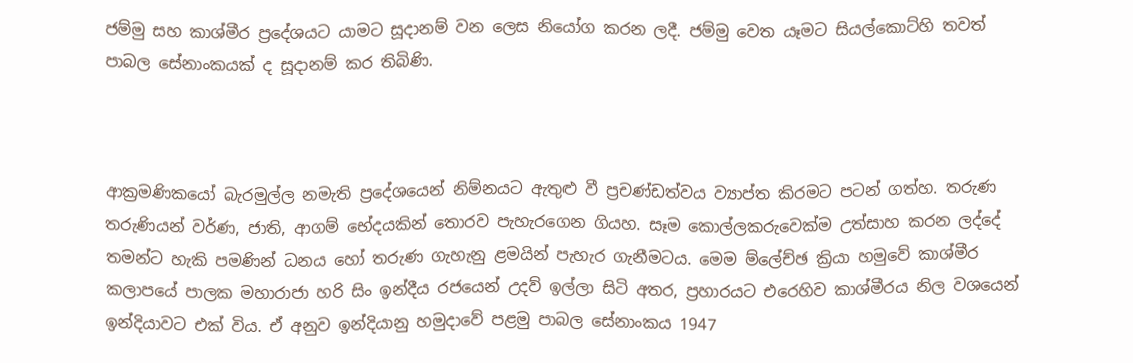ජම්මු සහ කාශ්මීර ප්‍රදේශයට යාමට සූදානම් වන ලෙස නියෝග කරන ලදී. ජම්මු වෙත යෑමට සියල්කොට්හි තවත් පාබල සේනාංකයක් ද සූදානම් කර තිබිණි.



ආක්‍රමණිකයෝ බැරමුල්ල නමැති ප්‍රදේශයෙන් නිම්නයට ඇතුළු වී ප්‍රචණ්ඩත්වය ව්‍යාප්ත කිරමට පටන් ගත්හ. තරුණ තරුණියන් වර්ණ, ජාති, ආගම් භේදයකින් තොරව පැහැරගෙන ගියහ. සෑම කොල්ලකරුවෙක්ම උත්සාහ කරන ලද්දේ තමන්ට හැකි පමණින් ධනය හෝ තරුණ ගැහැනු ළමයින් පැහැර ගැනීමටය. මෙම ම්ලේච්ඡ ක්‍රියා හමුවේ කාශ්මීර කලාපයේ පාලක මහාරාජා හරි සිං ඉන්දීය රජයෙන් උදව් ඉල්ලා සිටි අතර, ප්‍රහාරයට එරෙහිව කාශ්මීරය නිල වශයෙන් ඉන්දියාවට එක් විය. ඒ අනුව ඉන්දියානු හමුදාවේ පළමු පාබල සේනාංකය 1947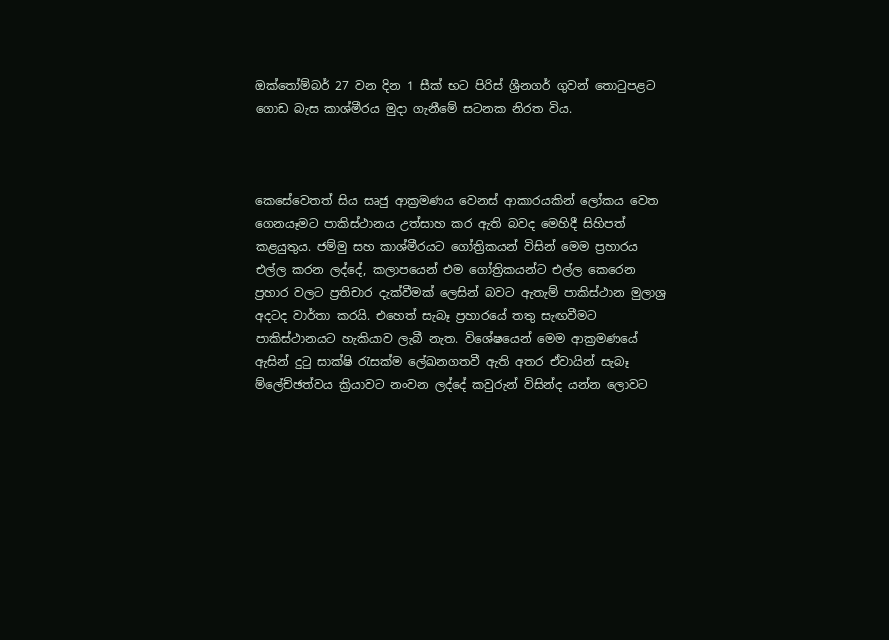ඔක්තෝම්බර් 27 වන දින 1 සීක් භට පිරිස් ශ්‍රීනගර් ගුවන් තොටුපළට ගොඩ බැස කාශ්මීරය මුදා ගැනීමේ සටනක නිරත විය.



කෙසේවෙතත් සිය සෘජු ආක්‍රමණය වෙනස් ආකාරයකින් ලෝකය වෙත ගෙනයෑමට පාකිස්ථානය උත්සාහ කර ඇති බවද මෙහිදී සිහිපත් කළයුතුය. ජම්මු සහ කාශ්මීරයට ගෝත්‍රිකයන් විසින් මෙම ප්‍රහාරය එල්ල කරන ලද්දේ, කලාපයෙන් එම ගෝත්‍රිකයන්ට එල්ල කෙරෙන ප්‍රහාර වලට ප්‍රතිචාර දැක්වීමක් ලෙසින් බවට ඇතැම් පාකිස්ථාන මුලාශ්‍ර අදටද වාර්තා කරයි. එහෙත් සැබෑ ප්‍රහාරයේ තතු සැඟවීමට පාකිස්ථානයට හැකියාව ලැබී නැත. විශේෂයෙන් මෙම ආක්‍රමණයේ ඇසින් දුටු සාක්ෂි රැසක්ම ලේඛනගතවී ඇති අතර ඒවායින් සැබෑ ම්ලේච්ඡත්වය ක්‍රියාවට නංවන ලද්දේ කවුරුන් විසින්ද යන්න ලොවට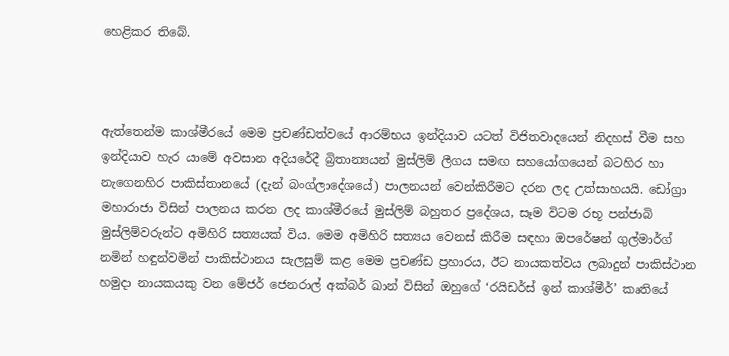හෙළිකර තිබේ.



ඇත්තෙන්ම කාශ්මීරයේ මෙම ප්‍රචණ්ඩත්වයේ ආරම්භය ඉන්දියාව යටත් විජිතවාදයෙන් නිදහස් වීම සහ ඉන්දියාව හැර යාමේ අවසාන අදියරේදී බ්‍රිතාන්‍යයන් මුස්ලිම් ලීගය සමඟ සහයෝගයෙන් බටහිර හා නැගෙනහිර පාකිස්තානයේ (දැන් බංග්ලාදේශයේ) පාලනයන් වෙන්කිරීමට දරන ලද උත්සාහයයි. ඩෝග්‍රා මහාරාජා විසින් පාලනය කරන ලද කාශ්මීරයේ මුස්ලිම් බහුතර ප්‍රදේශය, සෑම විටම රභූ පන්ජාබි මුස්ලිම්වරුන්ට අමිහිරි සත්‍යයක් විය. මෙම අමිහිරි සත්‍යය වෙනස් කිරීම සඳහා ඔපරේෂන් ගුල්මාර්ග් නමින් හඳුන්වමින් පාකිස්ථානය සැලසුම් කළ මෙම ප්‍රචණ්ඩ ප්‍රහාරය, ඊට නායකත්වය ලබාදුන් පාකිස්ථාන හමුදා නායකයකු වන මේජර් ජෙනරාල් අක්බර් ඛාන් විසින් ඔහුගේ ‘රයිඩර්ස් ඉන් කාශ්මීර්’ කෘතියේ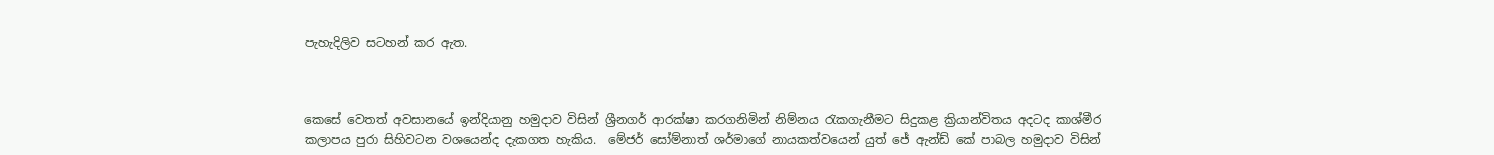පැහැදිලිව සටහන් කර ඇත.



කෙසේ වෙතත් අවසානයේ ඉන්දියානු හමුදාව විසින් ශ්‍රීනගර් ආරක්ෂා කරගනිමින් නිම්නය රැකගැනීමට සිදුකළ ක්‍රියාන්විතය අදටද කාශ්මීර කලාපය පුරා සිහිවටන වශයෙන්ද දැකගත හැකිය.  මේජර් සෝම්නාත් ශර්මාගේ නායකත්වයෙන් යුත් ජේ ඇන්ඩ් කේ පාබල හමුදාව විසින්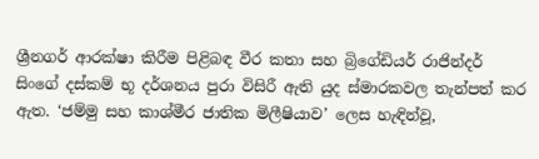ශ්‍රීනගර් ආරක්ෂා කිරීම පිළිබඳ වීර කතා සහ බ්‍රිගේඩියර් රාජින්දර් සිංගේ දස්කම් භූ දර්ශනය පුරා විසිරී ඇති යුද ස්මාරකවල තැන්පත් කර ඇත. ‘ජම්මු සහ කාශ්මීර ජාතික මිලීෂියාව’ ලෙස හැඳින්වූ,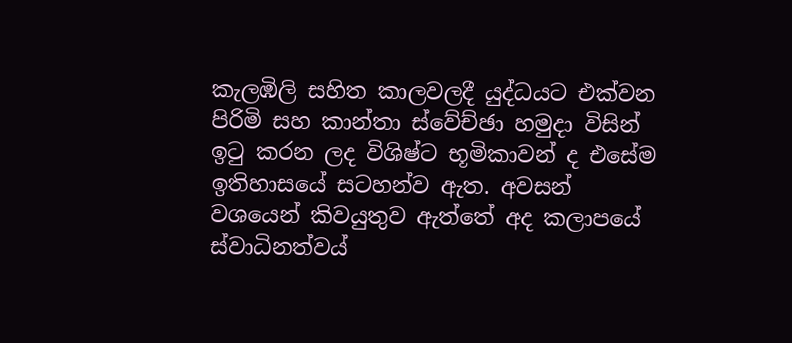කැලඹිලි සහිත කාලවලදී යුද්ධයට එක්වන පිරිමි සහ කාන්තා ස්වේච්ඡා හමුදා විසින් ඉටු කරන ලද විශිෂ්ට භූමිකාවන් ද එසේම ඉතිහාසයේ සටහන්ව ඇත. අවසන් වශයෙන් කිවයුතුව ඇත්තේ අද කලාපයේ ස්වාධිනත්වය්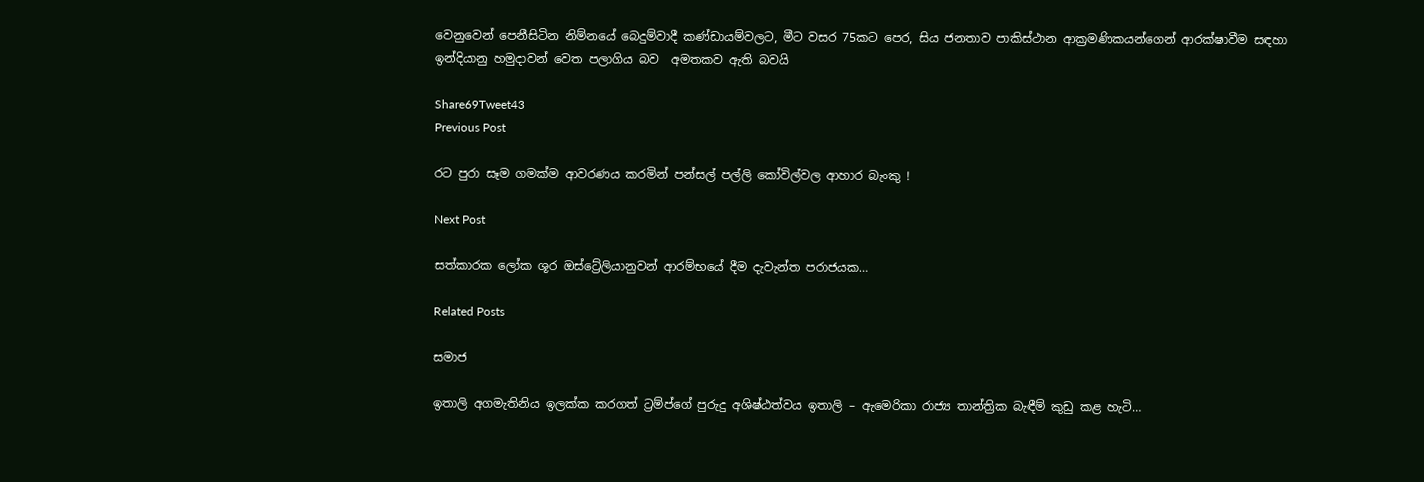වෙනුවෙන් පෙනීසිටින නිම්නයේ බෙදුම්වාදී කණ්ඩායම්වලට, මීට වසර 75කට පෙර, සිය ජනතාව පාකිස්ථාන ආක්‍රමණිකයන්ගෙන් ආරක්ෂාවීම සඳහා ඉන්දියානු හමුදාවන් වෙත පලාගිය බව  අමතකව ඇති බවයි

Share69Tweet43
Previous Post

රට පුරා සෑම ගමක්ම ආවරණය කරමින් පන්සල් පල්ලි කෝවිල්වල ආහාර බැංකු !

Next Post

සත්කාරක ලෝක ශූර ඔස්ට්‍රේලියානුවන් ආරම්භයේ දීම දැවැන්ත පරාජයක…

Related Posts

සමාජ

ඉතාලි අගමැතිනිය ඉලක්ක කරගත් ට්‍රම්ප්ගේ පුරුදු අශිෂ්ඨත්වය ඉතාලි – ඇමෙරිකා රාජ්‍ය තාන්ත්‍රික බැඳීම් කුඩු කළ හැටි…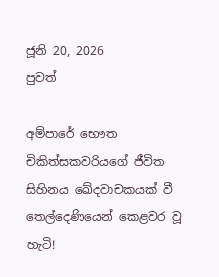ජූනි 20, 2026
පුවත්

අම්පාරේ භෞත චිකිත්සකවරියගේ ජීවිත සිහිනය ඛේදවාචකයක් වී තෙල්දෙණියෙන් කෙළවර වූ හැටි!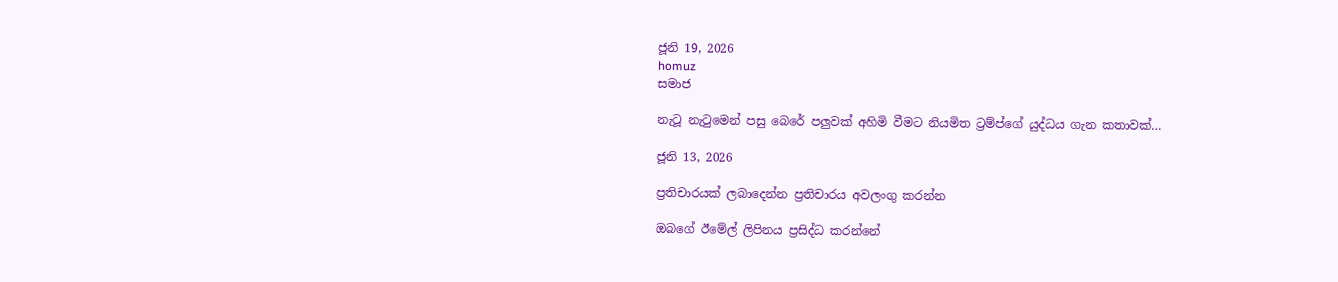ජූනි 19, 2026
homuz
සමාජ

නැටූ නැටුමෙන් පසු බෙරේ පලුවක් අහිමි වීමට නියමිත ට්‍රම්ප්ගේ යුද්ධය ගැන කතාවක්…

ජූනි 13, 2026

ප්‍රතිචාරයක් ලබාදෙන්න ප්‍රතිචාරය අවලංගු කරන්න

ඔබගේ ඊමේල් ලිපිනය ප්‍රසිද්ධ කරන්නේ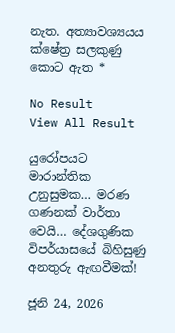නැත. අත්‍යාවශ්‍යයය ක්ෂේත්‍ර සලකුණු කොට ඇත *

No Result
View All Result

යුරෝපයට මාරාන්තික උනුසුමක… මරණ ගණනක් වාර්තා වෙයි… දේශගුණික විපර්යාසයේ බිහිසුණු අනතුරු ඇඟවීමක්!

ජූනි 24, 2026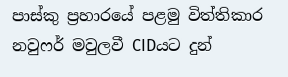පාස්කු ප්‍රහාරයේ පළමු විත්තිකාර නවුෆර් මවුලවී CIDයට දුන්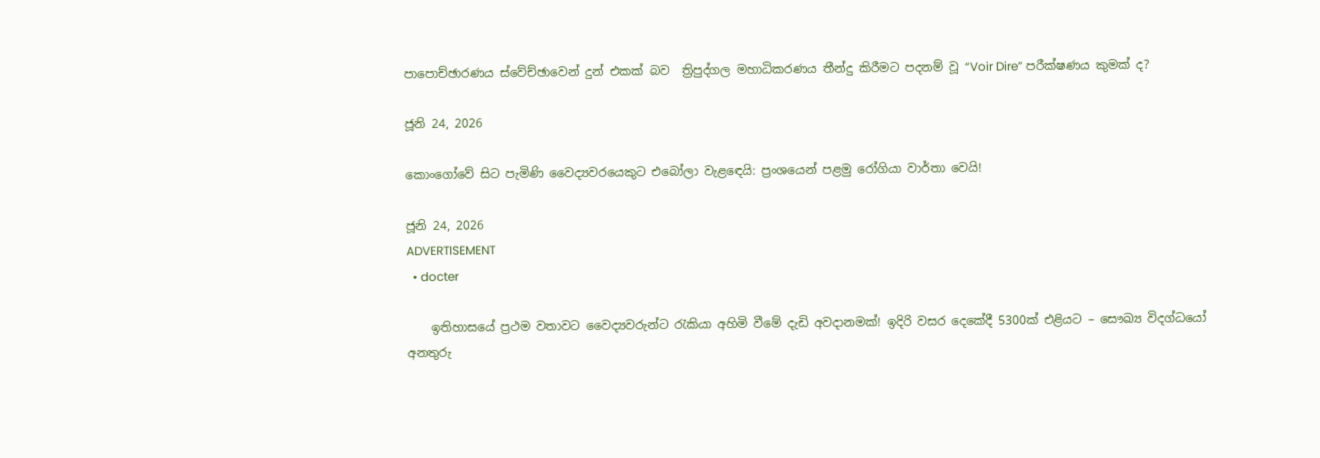පාපොච්ඡාරණය ස්වේච්ඡාවෙන් දුන් එකක් බව  ත්‍රිපුද්ගල මහාධිකරණය තීන්දු කිරීමට පදනම් වූ “Voir Dire” පරීක්ෂණය කුමක් ද?

ජූනි 24, 2026

කොංගෝවේ සිට පැමිණි වෛද්‍යවරයෙකුට එබෝලා වැළඳෙයි: ප්‍රංශයෙන් පළමු රෝගියා වාර්තා වෙයි!

ජූනි 24, 2026
ADVERTISEMENT
  • docter

    ඉතිහාසයේ ප්‍රථම වතාවට වෛද්‍යවරුන්ට රැකියා අහිමි වීමේ දැඩි අවදානමක්! ඉදිරි වසර දෙකේදී 5300ක් එළියට – සෞඛ්‍ය විදග්ධයෝ අනතුරු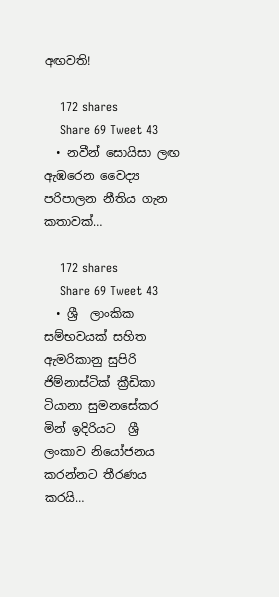අඟවති!

    172 shares
    Share 69 Tweet 43
  • නවීන් සොයිසා ලඟ ඇඹරෙන වෛද්‍ය පරිපාලන නීතිය ගැන කතාවක්…

    172 shares
    Share 69 Tweet 43
  • ශ්‍රී  ලාංකික සම්භවයක් සහිත ඇමරිකානු සුපිරි ජිම්නාස්ටික් ක්‍රීඩිකා ටියානා සුමනසේකර මින් ඉදිරියට  ශ්‍රී ලංකාව නියෝජනය කරන්නට තීරණය කරයි…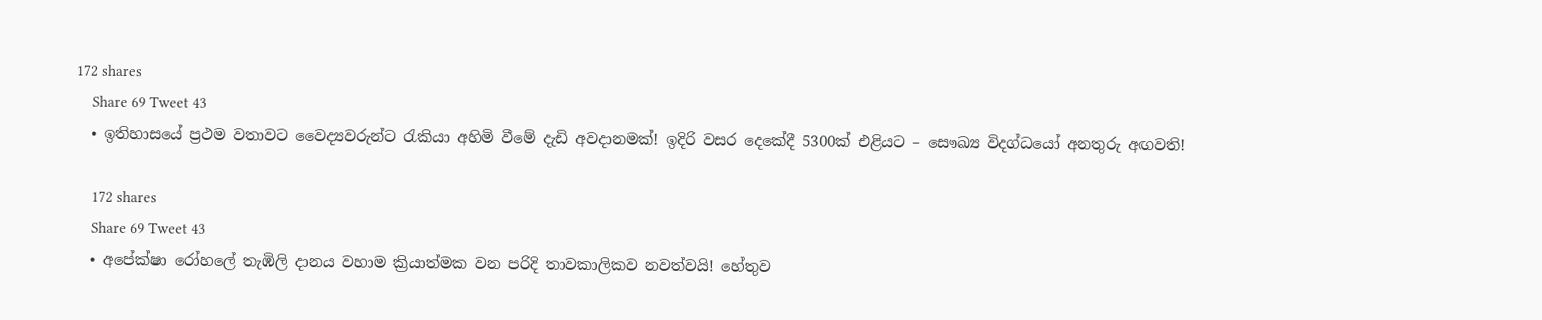172 shares
    Share 69 Tweet 43
  • ඉතිහාසයේ ප්‍රථම වතාවට වෛද්‍යවරුන්ට රැකියා අහිමි වීමේ දැඩි අවදානමක්! ඉදිරි වසර දෙකේදී 5300ක් එළියට – සෞඛ්‍ය විදග්ධයෝ අනතුරු අඟවති!

    172 shares
    Share 69 Tweet 43
  • අපේක්ෂා රෝහලේ තැඹිලි දානය වහාම ක්‍රියාත්මක වන පරිදි තාවකාලිකව නවත්වයි! හේතුව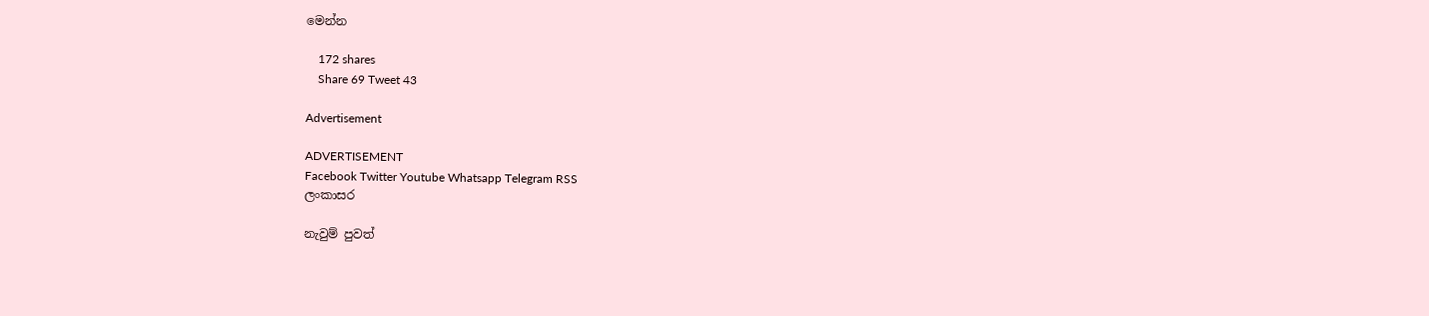මෙන්න

    172 shares
    Share 69 Tweet 43

Advertisement

ADVERTISEMENT
Facebook Twitter Youtube Whatsapp Telegram RSS
ලංකාසර

නැවුම් පුවත්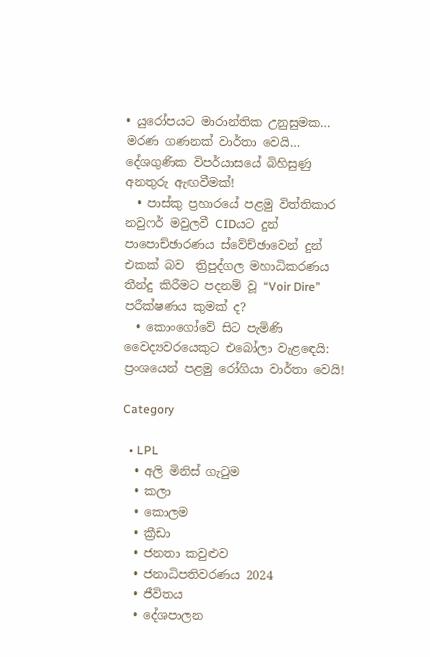• යුරෝපයට මාරාන්තික උනුසුමක… මරණ ගණනක් වාර්තා වෙයි… දේශගුණික විපර්යාසයේ බිහිසුණු අනතුරු ඇඟවීමක්!
  • පාස්කු ප්‍රහාරයේ පළමු විත්තිකාර නවුෆර් මවුලවී CIDයට දුන් පාපොච්ඡාරණය ස්වේච්ඡාවෙන් දුන් එකක් බව  ත්‍රිපුද්ගල මහාධිකරණය තීන්දු කිරීමට පදනම් වූ “Voir Dire” පරීක්ෂණය කුමක් ද?
  • කොංගෝවේ සිට පැමිණි වෛද්‍යවරයෙකුට එබෝලා වැළඳෙයි: ප්‍රංශයෙන් පළමු රෝගියා වාර්තා වෙයි!

Category

  • LPL
  • අලි මිනිස් ගැටුම
  • කලා
  • කොලම
  • ක්‍රීඩා
  • ජනතා කවුළුව
  • ජනාධිපතිවරණය 2024
  • ජීවිතය
  • දේශපාලන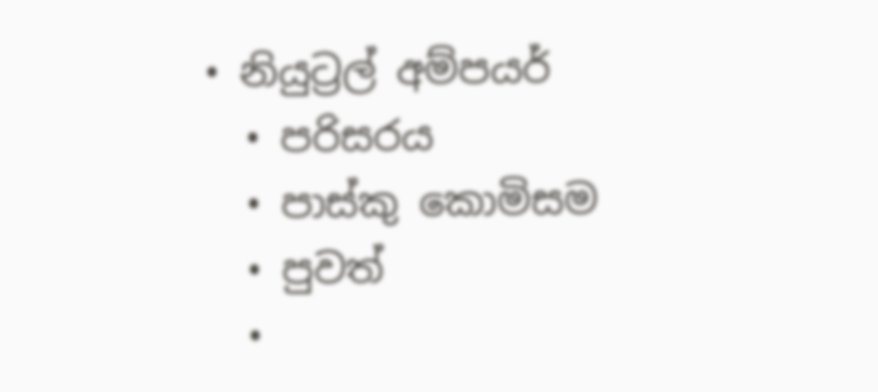• නියුට්‍රල් අම්පයර්
  • පරිසරය
  • පාස්කු කොමිසම
  • පුවත්
  •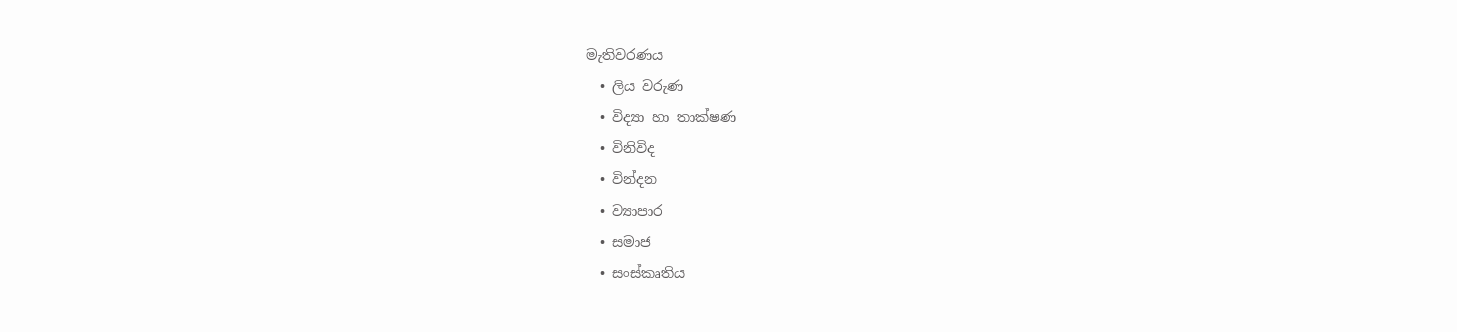මැතිවරණය
  • ලිය වරුණ
  • විද්‍යා හා තාක්ෂණ
  • විනිවිද
  • වින්දන
  • ව්‍යාපාර
  • සමාජ
  • සංස්කෘතිය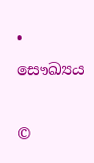• සෞඛ්‍යය

©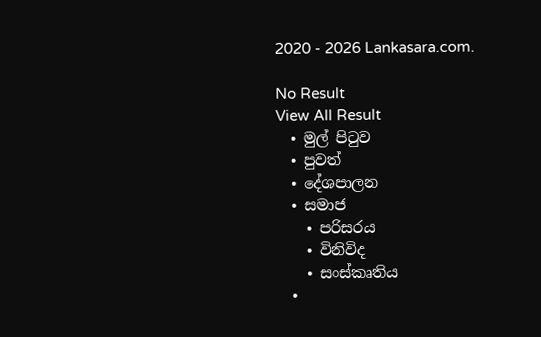2020 - 2026 Lankasara.com.

No Result
View All Result
  • මුල් පිටුව
  • පුවත්
  • දේශපාලන
  • සමාජ
    • පරිසරය
    • විනිවිද
    • සංස්කෘතිය
  •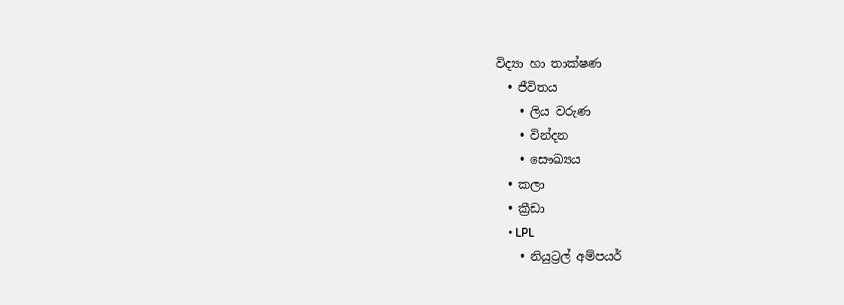විද්‍යා හා තාක්ෂණ
  • ජීවිතය
    • ලිය වරුණ
    • වින්දන
    • සෞඛ්‍යය
  • කලා
  • ක්‍රීඩා
    • LPL
    • නියුට්‍රල් අම්පයර්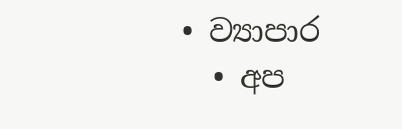• ව්‍යාපාර
  • අප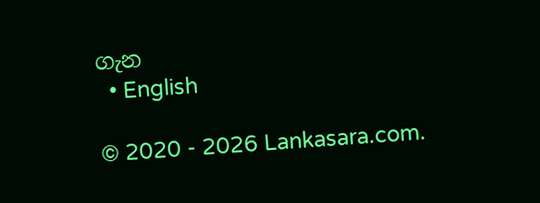ගැන
  • English

© 2020 - 2026 Lankasara.com.